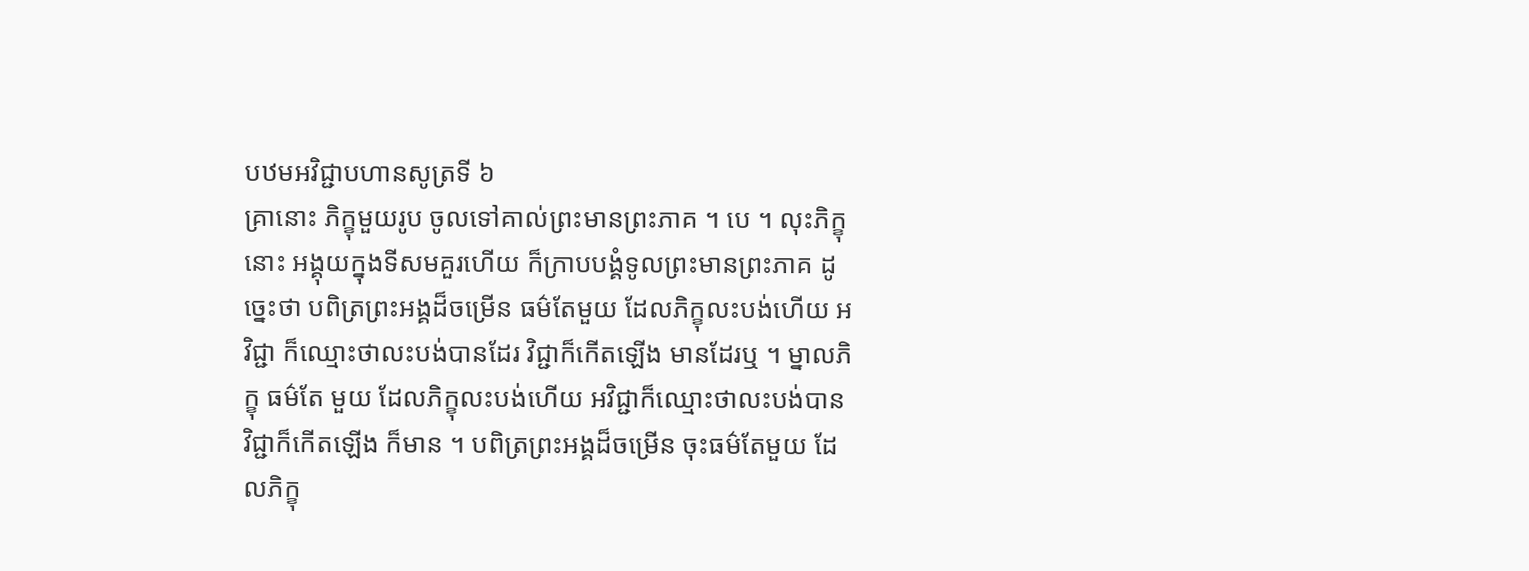បឋមអវិជ្ជាបហានសូត្រទី ៦
គ្រានោះ ភិក្ខុមួយរូប ចូលទៅគាល់ព្រះមានព្រះភាគ ។ បេ ។ លុះភិក្ខុនោះ អង្គុយក្នុងទីសមគួរហើយ ក៏ក្រាបបង្គំទូលព្រះមានព្រះភាគ ដូច្នេះថា បពិត្រព្រះអង្គដ៏ចម្រើន ធម៌តែមួយ ដែលភិក្ខុលះបង់ហើយ អវិជ្ជា ក៏ឈ្មោះថាលះបង់បានដែរ វិជ្ជាក៏កើតឡើង មានដែរឬ ។ ម្នាលភិក្ខុ ធម៌តែ មួយ ដែលភិក្ខុលះបង់ហើយ អវិជ្ជាក៏ឈ្មោះថាលះបង់បាន វិជ្ជាក៏កើតឡើង ក៏មាន ។ បពិត្រព្រះអង្គដ៏ចម្រើន ចុះធម៌តែមួយ ដែលភិក្ខុ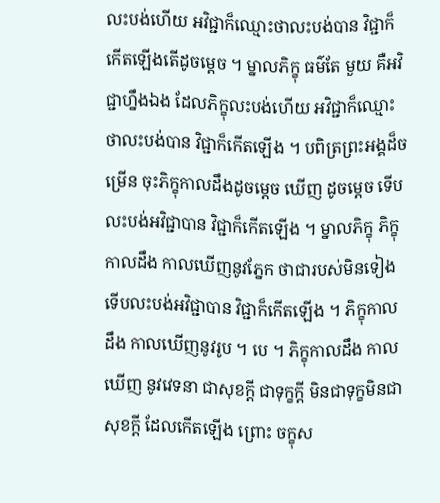លះបង់ហើយ អវិជ្ជាក៏ឈ្មោះថាលះបង់បាន វិជ្ជាក៏កើតឡើងតើដូចម្តេច ។ ម្នាលភិក្ខុ ធម៌តែ មួយ គឺអវិជ្ជាហ្នឹងឯង ដែលភិក្ខុលះបង់ហើយ អវិជ្ជាក៏ឈ្មោះថាលះបង់បាន វិជ្ជាក៏កើតឡើង ។ បពិត្រព្រះអង្គដ៏ចម្រើន ចុះភិក្ខុកាលដឹងដូចម្តេច ឃើញ ដូចម្តេច ទើបលះបង់អវិជ្ជាបាន វិជ្ជាក៏កើតឡើង ។ ម្នាលភិក្ខុ ភិក្ខុកាលដឹង កាលឃើញនូវភ្នែក ថាជារបស់មិនទៀង ទើបលះបង់អវិជ្ជាបាន វិជ្ជាក៏កើតឡើង ។ ភិក្ខុកាលដឹង កាលឃើញនូវរូប ។ បេ ។ ភិក្ខុកាលដឹង កាលឃើញ នូវវេទនា ជាសុខក្តី ជាទុក្ខក្តី មិនជាទុក្ខមិនជាសុខក្តី ដែលកើតឡើង ព្រោះ ចក្ខុស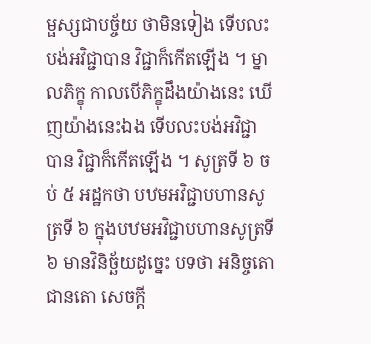ម្ផស្សជាបច្ច័យ ថាមិនទៀង ទើបលះបង់អវិជ្ជាបាន វិជ្ជាក៏កើតឡើង ។ ម្នាលភិក្ខុ កាលបើភិក្ខុដឹងយ៉ាងនេះ ឃើញយ៉ាងនេះឯង ទើបលះបង់អវិជ្ជា បាន វិជ្ជាក៏កើតឡើង ។ សូត្រទី ៦ ចប់ ៥ អដ្ឋកថា បឋមអវិជ្ជាបហានសូត្រទី ៦ ក្នុងបឋមអវិជ្ជាបហានសូត្រទី ៦ មានវិនិច្ឆ័យដូច្នេះ បទថា អនិច្ចតោ ជានតោ សេចក្តី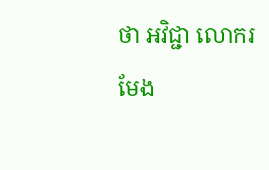ថា អវិជ្ជា លោករមែង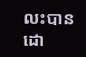លះបានដោ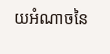យអំណាចនៃ